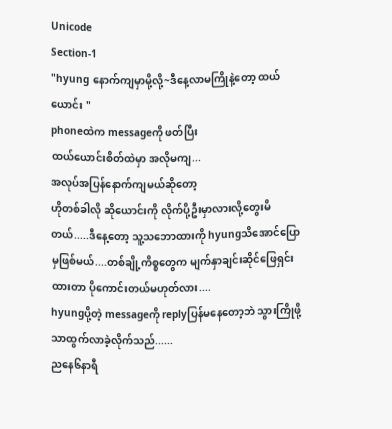Unicode
Section-1
"hyung နောက်ကျမှာမို့လို့~ဒီနေ့လာမကြိုနဲ့တော့ ထယ်ယောင်း "
phoneထဲက messageကို ဖတ်ပြီး
ထယ်ယောင်းစိတ်ထဲမှာ အလိုမကျ...
အလုပ်အပြန်နောက်ကျမယ်ဆိုတော့
ဟိုတစ်ခါလို ဆိုယောင်းကို လိုက်ပို့ဦးမှာလားလို့တွေးမိတယ်.....ဒီနေ့တော့ သူ့သဘောထားကို hyungသိအောင်ပြောမှဖြစ်မယ်....တစ်ချို့ကိစ္စတွေက မျက်နှာချင်းဆိုင်ဖြေရှင်းထားတာ ပိုကောင်းတယ်မဟုတ်လား....
hyungပို့တဲ့ messageကို replyပြန်မနေတော့ဘဲ သွားကြိုဖို့သာထွက်လာခဲ့လိုက်သည်......
ညနေ၆နာရီ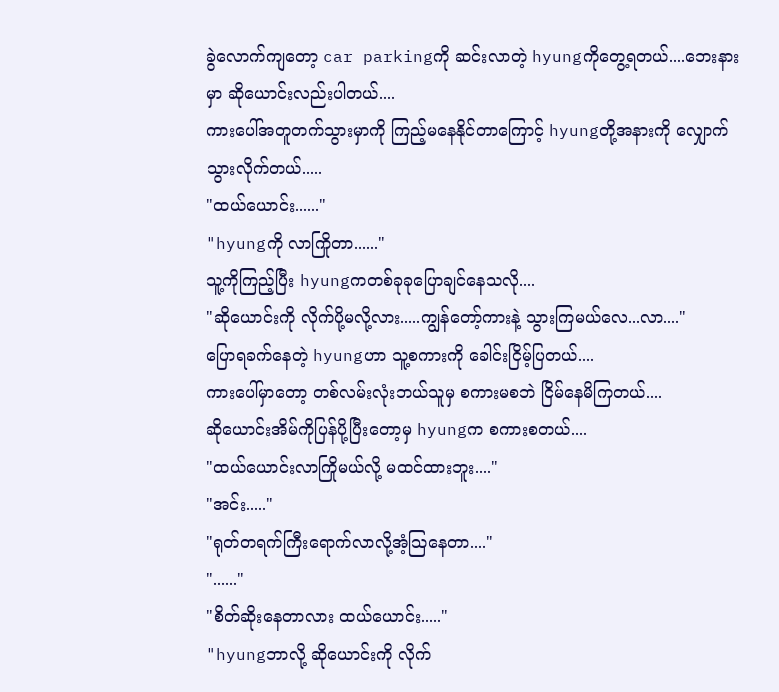ခွဲလောက်ကျတော့ car parkingကို ဆင်းလာတဲ့ hyungကိုတွေ့ရတယ်....ဘေးနားမှာ ဆိုယောင်းလည်းပါတယ်....
ကားပေါ်အတူတက်သွားမှာကို ကြည့်မနေနိုင်တာကြောင့် hyungတို့အနားကို လျှောက်သွားလိုက်တယ်.....
"ထယ်ယောင်း......"
"hyungကို လာကြိုတာ......"
သူ့ကိုကြည့်ပြီး hyungကတစ်ခုခုပြောချင်နေသလို....
"ဆိုယောင်းကို လိုက်ပို့မလို့လား.....ကျွန်တော့်ကားနဲ့ သွားကြမယ်လေ...လာ...."
ပြောရခက်နေတဲ့ hyungဟာ သူ့စကားကို ခေါင်းငြိမ့်ပြတယ်....
ကားပေါ်မှာတော့ တစ်လမ်းလုံးဘယ်သူမှ စကားမစဘဲ ငြိမ်နေမိကြတယ်....
ဆိုယောင်းအိမ်ကိုပြန်ပို့ပြီးတော့မှ hyungက စကားစတယ်....
"ထယ်ယောင်းလာကြိုမယ်လို့ မထင်ထားဘူး...."
"အင်း....."
"ရုတ်တရက်ကြီးရောက်လာလို့အံ့သြနေတာ...."
"......"
"စိတ်ဆိုးနေတာလား ထယ်ယောင်း....."
"hyungဘာလို့ ဆိုယောင်းကို လိုက်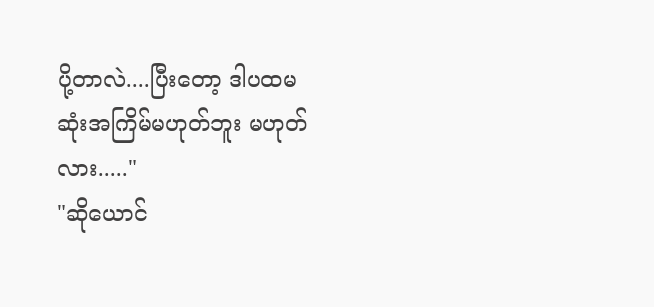ပို့တာလဲ....ပြီးတော့ ဒါပထမဆုံးအကြိမ်မဟုတ်ဘူး မဟုတ်လား....."
"ဆိုယောင်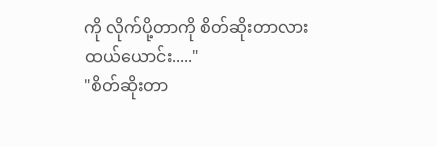ကို လိုက်ပို့တာကို စိတ်ဆိုးတာလား ထယ်ယောင်း....."
"စိတ်ဆိုးတာ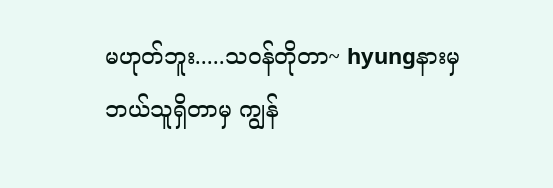မဟုတ်ဘူး.....သဝန်တိုတာ~ hyungနားမှ ဘယ်သူရှိတာမှ ကျွန်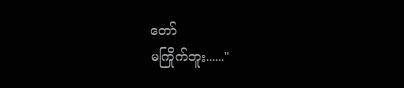တော်
မကြိုက်ဘူး......"